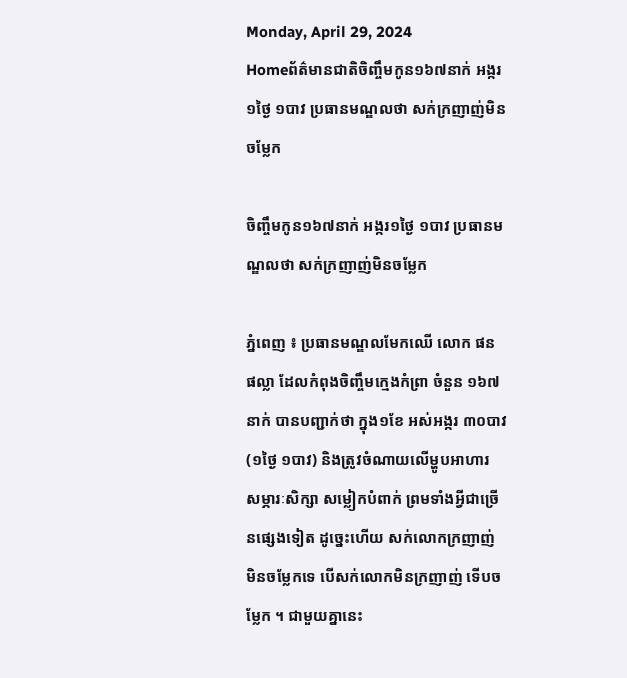Monday, April 29, 2024
Homeព័ត៌មានជាតិចិញ្ចឹមកូន១៦៧នាក់ អង្ករ១ថ្ងៃ ១បាវ ប្រធានមណ្ឌលថា សក់ក្រញាញ់មិនចម្លែក

ចិញ្ចឹមកូន១៦៧នាក់ អង្ករ១ថ្ងៃ ១បាវ ប្រធានមណ្ឌលថា សក់ក្រញាញ់មិនចម្លែក

ភ្នំពេញ ៖ ប្រធានមណ្ឌលមែកឈើ លោក ផន ផល្លា ដែលកំពុងចិញ្ចឹមក្មេងកំព្រា ចំនួន ១៦៧នាក់ បានបញ្ជាក់ថា ក្នុង១ខែ អស់អង្ករ ៣០បាវ (១ថ្ងៃ ១បាវ) និងត្រូវចំណាយលើម្ហូបអាហារ សម្ភារៈសិក្សា សម្លៀកបំពាក់ ព្រមទាំងអ្វីជាច្រើនផ្សេងទៀត ដូច្នេះហើយ សក់លោកក្រញាញ់ មិនចម្លែកទេ បើសក់លោកមិនក្រញាញ់ ទើបចម្លែក ។ ជាមួយគ្នានេះ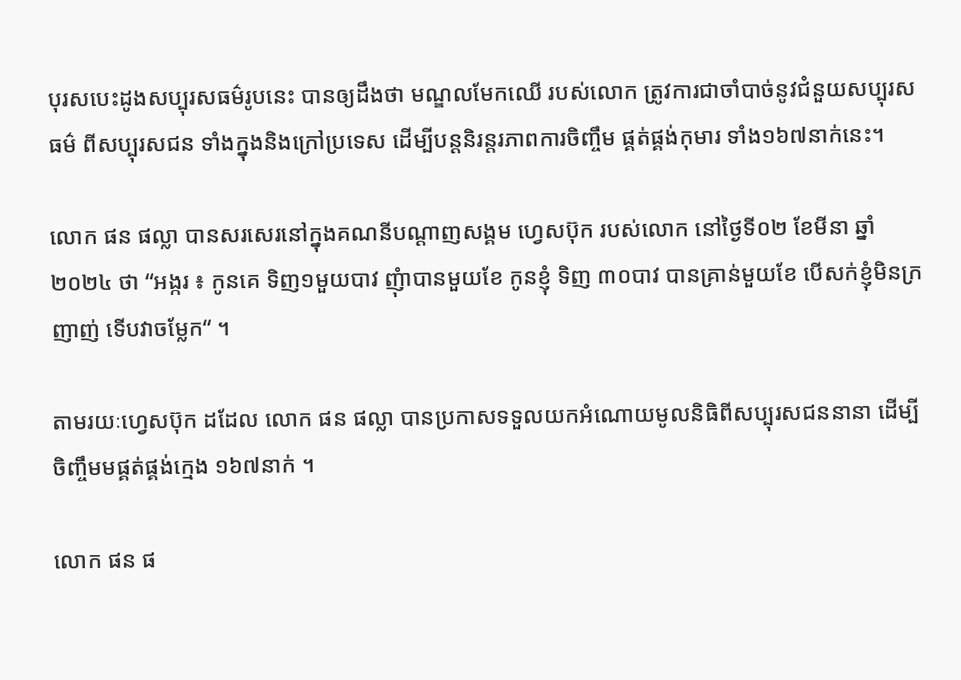បុរសបេះដូងសប្បុរសធម៌រូបនេះ បានឲ្យដឹងថា មណ្ឌលមែកឈើ របស់លោក ត្រូវការជាចាំបាច់នូវជំនួយសប្បុរសធម៌ ពីសប្បុរសជន ទាំងក្នុងនិងក្រៅប្រទេស ដើម្បីបន្តនិរន្តរភាពការចិញ្ចឹម ផ្គត់ផ្គង់កុមារ ទាំង១៦៧នាក់នេះ។

លោក ផន ផល្លា បានសរសេរនៅក្នុងគណនីបណ្ដាញសង្គម ហ្វេសប៊ុក របស់លោក នៅថ្ងៃទី០២ ខែមីនា ឆ្នាំ២០២៤ ថា “អង្ករ ៖ កូនគេ ទិញ១មួយបាវ ញុំាបានមួយខែ កូនខ្ញុំ ទិញ ៣០បាវ បានគ្រាន់មួយខែ បើសក់ខ្ញុំមិនក្រញាញ់ ទើបវាចម្លែក“ ។

តាមរយៈហ្វេសប៊ុក ដដែល លោក ផន ផល្លា បានប្រកាសទទួលយកអំណោយមូលនិធិពីសប្បុរសជននានា ដើម្បីចិញ្ចឹមមផ្គត់ផ្គង់ក្មេង ១៦៧នាក់ ។

លោក ផន ផ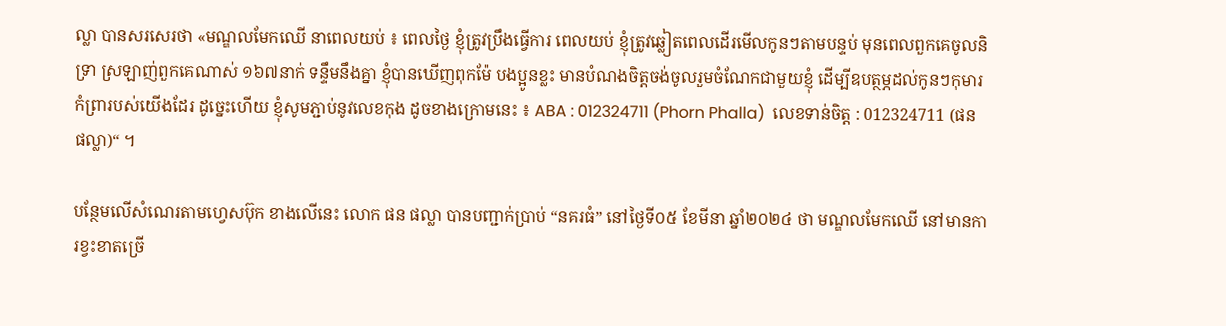ល្លា បានសរសេរថា «មណ្ឌលមែកឈើ នាពេលយប់ ៖ ពេលថ្ងៃ ខ្ញុំត្រូវប្រឹងធ្វើការ ពេលយប់ ខ្ញុំត្រូវឆ្លៀតពេលដើរមើលកូនៗតាមបន្ទប់ មុនពេលពួកគេចូលនិទ្រា ស្រឡាញ់ពួកគេណាស់ ១៦៧នាក់ ទន្ទឹមនឹងគ្នា ខ្ញុំបានឃើញពុកម៉ែ បងប្អូនខ្លះ មានបំណងចិត្តចង់ចូលរួមចំណែកជាមួយខ្ញុំ ដើម្បីឧបត្ថម្ភដល់កូនៗកុមារកំព្រារបស់យើងដែរ ដូច្នេះហើយ ខ្ញុំសូមភ្ជាប់នូវលេខកុង ដូចខាងក្រោមនេះ ៖ ABA : 012324711 (Phorn Phalla)  លេខទាន់ចិត្ត : 012324711 (ផន ផល្លា)“ ។

បន្ថែមលើសំណេរតាមហ្វេសប៊ុក ខាងលើនេះ លោក ផន ផល្លា បានបញ្ជាក់ប្រាប់ “នគរធំ” នៅថ្ងៃទី០៥ ខែមីនា ឆ្នាំ២០២៤ ថា មណ្ឌលមែកឈើ នៅមានការខ្វះខាតច្រើ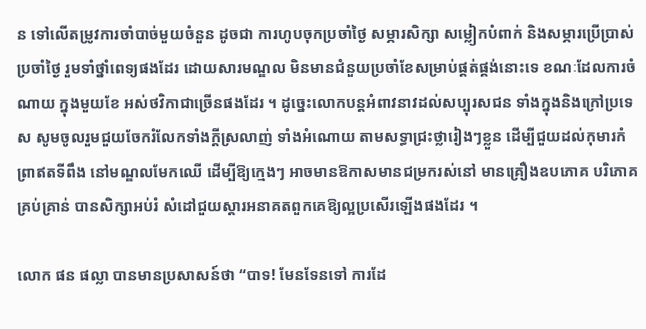ន ទៅលើតម្រូវការចាំបាច់មួយចំនួន ដូចជា ការហូបចុកប្រចាំថ្ងៃ សម្ភារសិក្សា សម្លៀកបំពាក់ និងសម្ភារប្រើប្រាស់ប្រចាំថ្ងៃ រួមទាំថ្នាំពេទ្យផងដែរ ដោយសារមណ្ឌល មិនមានជំនួយប្រចាំខែសម្រាប់ផ្គត់ផ្គង់នោះទេ ខណៈដែលការចំណាយ ក្នុងមួយខែ អស់ថវិកាជាច្រើនផងដែរ ។ ដូច្នេះលោកបន្តអំពាវនាវដល់សប្បុរសជន ទាំងក្នុងនិងក្រៅប្រទេស សូមចូលរួមជួយចែករំលែកទាំងក្តីស្រលាញ់ ទាំងអំណោយ តាមសទ្ធាជ្រះថ្លារៀងៗខ្លួន ដើម្បីជួយដល់កុមារកំព្រាឥតទីពឹង នៅមណ្ឌលមែកឈើ ដើម្បីឱ្យក្មេងៗ អាចមានឱកាសមានជម្រករស់នៅ មានគ្រឿងឧបភោគ បរិភោគគ្រប់គ្រាន់ បានសិក្សាអប់រំ សំដៅជួយស្ដារអនាគតពួកគេឱ្យល្អប្រសើរឡើងផងដែរ ។

លោក ផន ផល្លា បានមានប្រសាសន៍ថា “បាទ! មែនទែនទៅ ការដែ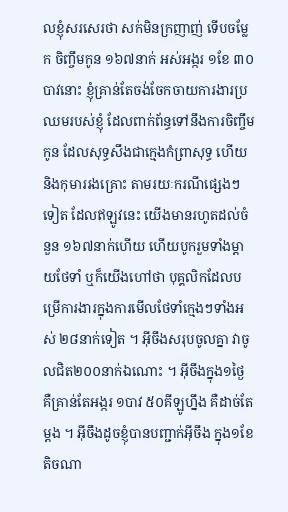លខ្ញុំសរសេរថា សក់មិនក្រញាញ់ ទើបចម្លែក ចិញ្ចឹមកូន ១៦៧នាក់ អស់អង្ករ ១ខែ ៣០បាវនោះ ខ្ញុំគ្រាន់តែចង់ចែកចាយការងារប្រឈមរបស់ខ្ញុំ ដែលពាក់ព័ន្ធទៅនឹងការចិញ្ចឹមកូន ដែលសុទ្ធសឹងជាក្មេងកំព្រាសុទ្ធ ហើយនិងកុមាររងគ្រោះ តាមរយៈករណីផ្សេងៗទៀត ដែលឥឡូវនេះ យើងមានរហូតដល់ចំនួន ១៦៧នាក់ហើយ ហើយបូករួមទាំងម្ដាយថែទាំ ឬក៏យើងហៅថា បុគ្គលិកដែលបម្រើការងារក្នុងការមើលថែទាំក្មេងៗទាំងអស់ ២៨នាក់ទៀត ។ អ៊ីចឹងសរុបចូលគ្នា វាចូលជិត២០០នាក់ឯណោះ ។ អ៊ីចឹងក្នុង១ថ្ងៃ គឺគ្រាន់តែអង្ករ ១បាវ ៥០គីឡូហ្នឹង គឺដាច់តែម្ដង ។ អ៊ីចឹងដូចខ្ញុំបានបញ្ជាក់អ៊ីចឹង ក្នុង១ខែ តិចណា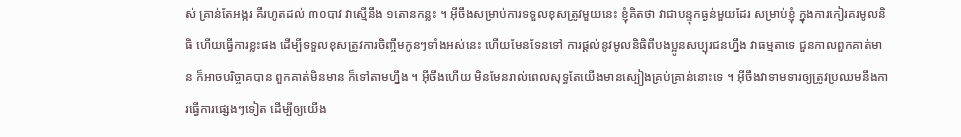ស់ គ្រាន់តែអង្ករ គឺរហូតដល់ ៣០បាវ វាស្មើនឹង ១តោនកន្លះ ។ អ៊ីចឹងសម្រាប់ការទទួលខុសត្រូវមួយនេះ ខ្ញុំគិតថា វាជាបន្ទុកធ្ងន់មួយដែរ សម្រាប់ខ្ញុំ ក្នុងការកៀរគរមូលនិធិ ហើយធ្វើការខ្លះផង ដើម្បីទទួលខុសត្រូវការចិញ្ចឹមកូនៗទាំងអស់នេះ ហើយមែនទែនទៅ ការផ្ដល់នូវមូលនិធិពីបងប្អូនសប្បុរជនហ្នឹង វាធម្មតាទេ ជួនកាលពួកគាត់មាន ក៏អាចបរិច្ចាគបាន ពួកគាត់មិនមាន ក៏ទៅតាមហ្នឹង ។ អ៊ីចឹងហើយ មិនមែនរាល់ពេលសុទ្ធតែយើងមានស្បៀងគ្រប់គ្រាន់នោះទេ ។ អ៊ីចឹងវាទាមទារឲ្យត្រូវប្រឈមនឹងការធ្វើការផ្សេងៗទៀត ដើម្បីឲ្យយើង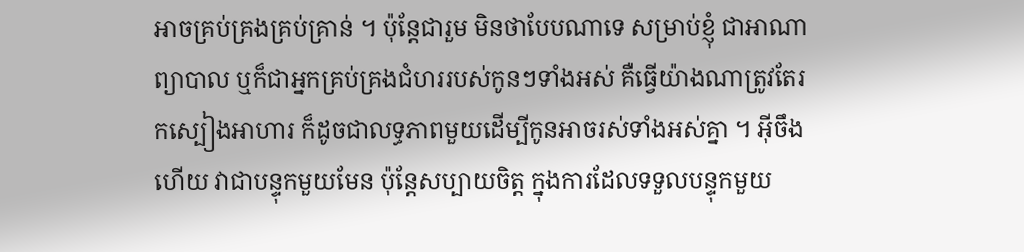អាចគ្រប់គ្រងគ្រប់គ្រាន់ ។ ប៉ុន្តែជារួម មិនថាបែបណាទេ សម្រាប់ខ្ញុំ ជាអាណាព្យាបាល ឬក៏ជាអ្នកគ្រប់គ្រងជំហររបស់កូនៗទាំងអស់ គឺធ្វើយ៉ាងណាត្រូវតែរកស្បៀងអាហារ ក៏ដូចជាលទ្ធភាពមួយដើម្បីកូនអាចរស់ទាំងអស់គ្នា ។ អ៊ីចឹងហើយ វាជាបន្ទុកមួយមែន ប៉ុន្តែសប្បាយចិត្ត ក្នុងការដែលទទួលបន្ទុកមួយ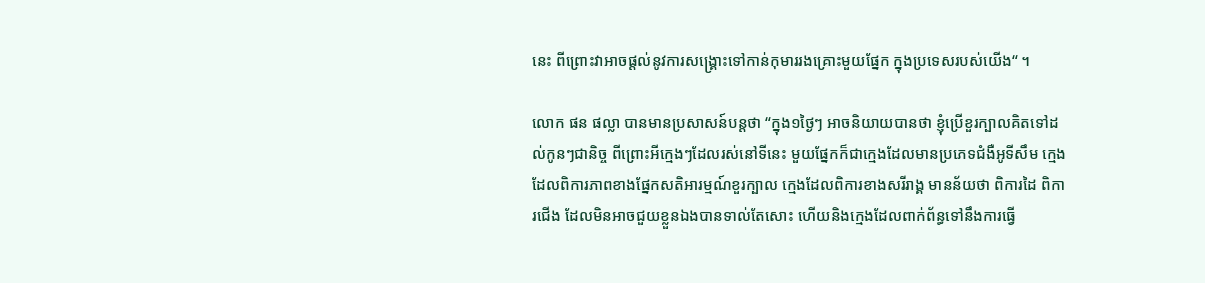នេះ ពីព្រោះវាអាចផ្ដល់នូវការសង្រ្គោះទៅកាន់កុមាររងគ្រោះមួយផ្នែក ក្នុងប្រទេសរបស់យើង“ ។

លោក ផន ផល្លា បានមានប្រសាសន៍បន្តថា “ក្នុង១ថ្ងៃៗ អាចនិយាយបានថា ខ្ញុំប្រើខួរក្បាលគិតទៅដល់កូនៗជានិច្ច ពីព្រោះអីក្មេងៗដែលរស់នៅទីនេះ មួយផ្នែកក៏ជាក្មេងដែលមានប្រភេទជំងឺអូទីសឹម ក្មេងដែលពិការភាពខាងផ្នែកសតិអារម្មណ៍ខួរក្បាល ក្មេងដែលពិការខាងសរីរាង្គ មានន័យថា ពិការដៃ ពិការជើង ដែលមិនអាចជួយខ្លួនឯងបានទាល់តែសោះ ហើយនិងក្មេងដែលពាក់ព័ន្ធទៅនឹងការធ្វើ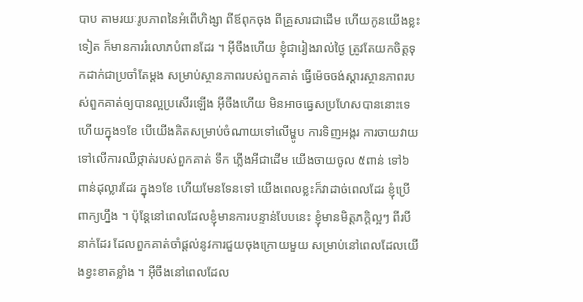បាប តាមរយៈរូបភាពនៃអំពើហិង្សា ពីឪពុកចុង ពីគ្រួសារជាដើម ហើយកូនយើងខ្លះទៀត ក៏មានការរំលោភបំពានដែរ ។ អ៊ីចឹងហើយ ខ្ញុំជារៀងរាល់ថ្ងៃ ត្រូវតែយកចិត្តទុកដាក់ជាប្រចាំតែម្ដង សម្រាប់ស្ថានភាពរបស់ពួកគាត់ ធ្វើម៉េចចង់ស្ដារស្ថានភាពរបស់ពួកគាត់ឲ្យបានល្អប្រសើរឡើង អ៊ីចឹងហើយ មិនអាចធ្វេសប្រហែសបាននោះទេ ហើយក្នុង១ខែ បើយើងគិតសម្រាប់ចំណាយទៅលើម្ហូប ការទិញអង្ករ ការចាយវាយទៅលើការឈឺថ្កាត់របស់ពួកគាត់ ទឹក ភ្លើងអីជាដើម យើងចាយចូល ៥ពាន់ ទៅ៦ពាន់ដុល្លារដែរ ក្នុង១ខែ ហើយមែនទែនទៅ យើងពេលខ្លះក៏វាដាច់ពេលដែរ ខ្ញុំប្រើពាក្យហ្នឹង ។ ប៉ុន្តែនៅពេលដែលខ្ញុំមានការបន្ទាន់បែបនេះ ខ្ញុំមានមិត្តភក្ដិល្អៗ ពីរបីនាក់ដែរ ដែលពួកគាត់ចាំផ្ដល់នូវការជួយចុងក្រោយមួយ សម្រាប់នៅពេលដែលយើងខ្វះខាតខ្លាំង ។ អ៊ីចឹងនៅពេលដែល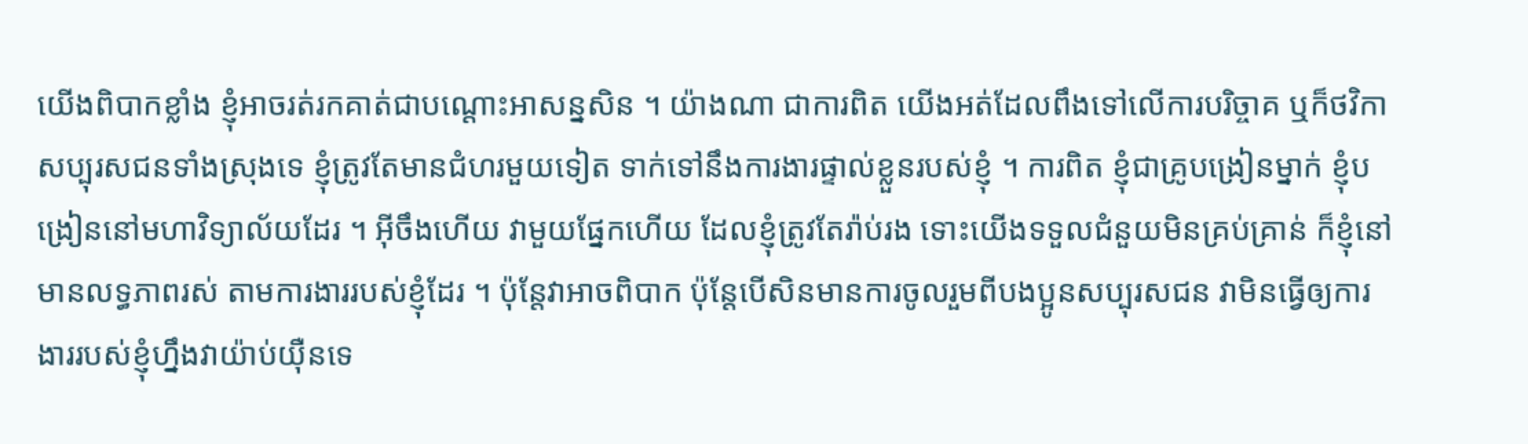យើងពិបាកខ្លាំង ខ្ញុំអាចរត់រកគាត់ជាបណ្ដោះអាសន្នសិន ។ យ៉ាងណា ជាការពិត យើងអត់ដែលពឹងទៅលើការបរិច្ចាគ ឬក៏ថវិកាសប្បុរសជនទាំងស្រុងទេ ខ្ញុំត្រូវតែមានជំហរមួយទៀត ទាក់ទៅនឹងការងារផ្ទាល់ខ្លួនរបស់ខ្ញុំ ។ ការពិត ខ្ញុំជាគ្រូបង្រៀនម្នាក់ ខ្ញុំបង្រៀននៅមហាវិទ្យាល័យដែរ ។ អ៊ីចឹងហើយ វាមួយផ្នែកហើយ ដែលខ្ញុំត្រូវតែរ៉ាប់រង ទោះយើងទទួលជំនួយមិនគ្រប់គ្រាន់ ក៏ខ្ញុំនៅមានលទ្ធភាពរស់ តាមការងាររបស់ខ្ញុំដែរ ។ ប៉ុន្តែវាអាចពិបាក ប៉ុន្តែបើសិនមានការចូលរួមពីបងប្អូនសប្បុរសជន វាមិនធ្វើឲ្យការងាររបស់ខ្ញុំហ្នឹងវាយ៉ាប់យ៉ឺនទេ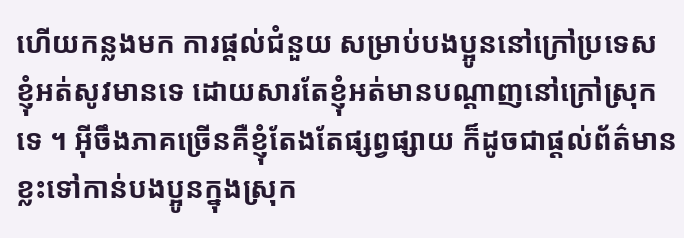ហើយកន្លងមក ការផ្ដល់ជំនួយ សម្រាប់បងប្អូននៅក្រៅប្រទេស ខ្ញុំអត់សូវមានទេ ដោយសារតែខ្ញុំអត់មានបណ្ដាញនៅក្រៅស្រុកទេ ។ អ៊ីចឹងភាគច្រើនគឺខ្ញុំតែងតែផ្សព្វផ្សាយ ក៏ដូចជាផ្ដល់ព័ត៌មានខ្លះទៅកាន់បងប្អូនក្នុងស្រុក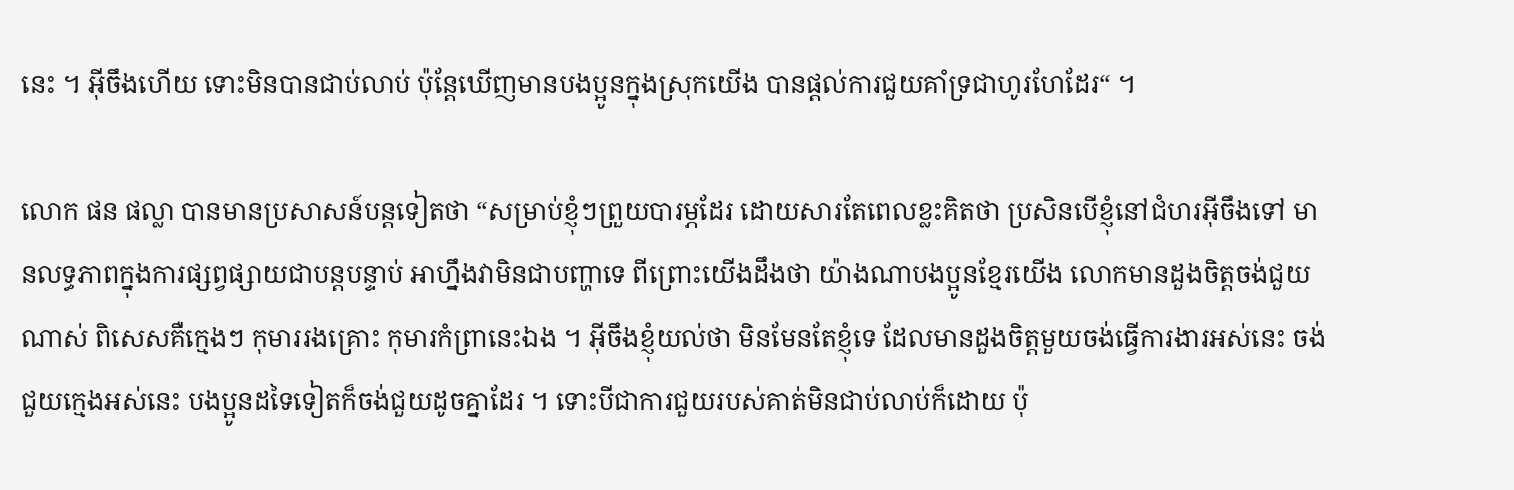នេះ ។ អ៊ីចឹងហើយ ទោះមិនបានជាប់លាប់ ប៉ុន្តែឃើញមានបងប្អូនក្នុងស្រុកយើង បានផ្ដល់ការជួយគាំទ្រជាហូរហែដែរ“ ។

លោក ផន ផល្លា បានមានប្រសាសន៍បន្តទៀតថា “សម្រាប់ខ្ញុំៗព្រួយបារម្ភដែរ ដោយសារតែពេលខ្លះគិតថា ប្រសិនបើខ្ញុំនៅជំហរអ៊ីចឹងទៅ មានលទ្ធភាពក្នុងការផ្សព្វផ្សាយជាបន្តបន្ទាប់ អាហ្នឹងវាមិនជាបញ្ហាទេ ពីព្រោះយើងដឹងថា យ៉ាងណាបងប្អូនខ្មែរយើង លោកមានដួងចិត្តចង់ជួយណាស់ ពិសេសគឺក្មេងៗ កុមាររងគ្រោះ កុមារកំព្រានេះឯង ។ អ៊ីចឹងខ្ញុំយល់ថា មិនមែនតែខ្ញុំទេ ដែលមានដួងចិត្តមួយចង់ធ្វើការងារអស់នេះ ចង់ជួយក្មេងអស់នេះ បងប្អូនដទៃទៀតក៏ចង់ជួយដូចគ្នាដែរ ។ ទោះបីជាការជួយរបស់គាត់មិនជាប់លាប់ក៏ដោយ ប៉ុ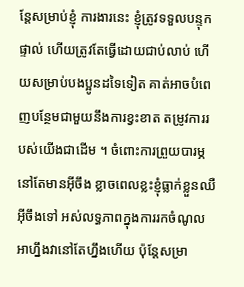ន្តែសម្រាប់ខ្ញុំ ការងារនេះ ខ្ញុំត្រូវទទួលបន្ទុកផ្ទាល់ ហើយត្រូវតែធ្វើដោយជាប់លាប់ ហើយសម្រាប់បងប្អូនដទៃទៀត គាត់អាចបំពេញបន្ថែមជាមួយនឹងការខ្វះខាត តម្រូវការរបស់យើងជាដើម ។ ចំពោះការព្រួយបារម្ភ នៅតែមានអ៊ីចឹង ខ្លាចពេលខ្លះខ្ញុំធ្លាក់ខ្លួនឈឺអ៊ីចឹងទៅ អស់លទ្ធភាពក្នុងការរកចំណូល អាហ្នឹងវានៅតែហ្នឹងហើយ ប៉ុន្តែសម្រា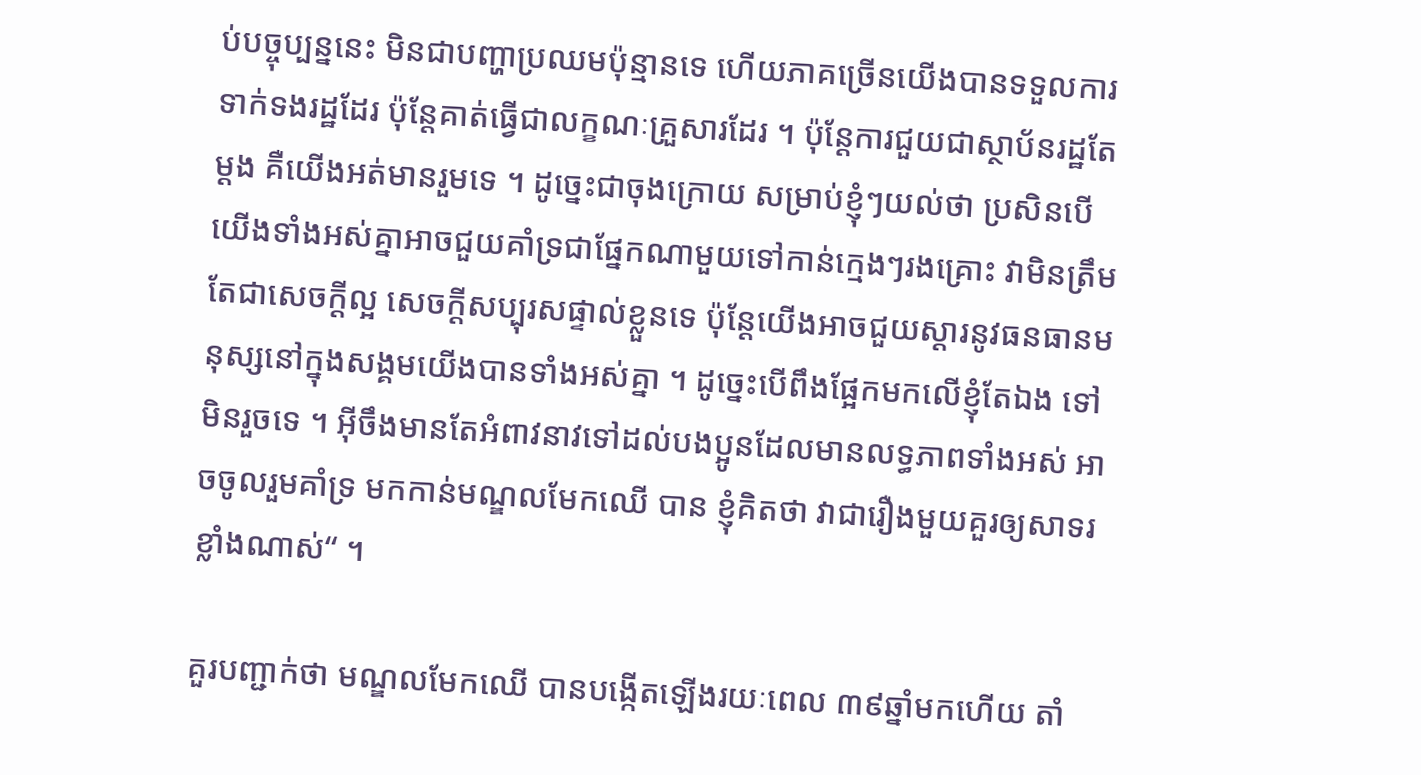ប់បច្ចុប្បន្ននេះ មិនជាបញ្ហាប្រឈមប៉ុន្មានទេ ហើយភាគច្រើនយើងបានទទួលការទាក់ទងរដ្ឋដែរ ប៉ុន្តែគាត់ធ្វើជាលក្ខណៈគ្រួសារដែរ ។ ប៉ុន្តែការជួយជាស្ថាប័នរដ្ឋតែម្ដង គឺយើងអត់មានរួមទេ ។ ដូច្នេះជាចុងក្រោយ សម្រាប់ខ្ញុំៗយល់ថា ប្រសិនបើយើងទាំងអស់គ្នាអាចជួយគាំទ្រជាផ្នែកណាមួយទៅកាន់ក្មេងៗរងគ្រោះ វាមិនត្រឹមតែជាសេចក្ដីល្អ សេចក្ដីសប្បុរសផ្ទាល់ខ្លួនទេ ប៉ុន្តែយើងអាចជួយស្ដារនូវធនធានមនុស្សនៅក្នុងសង្គមយើងបានទាំងអស់គ្នា ។ ដូច្នេះបើពឹងផ្អែកមកលើខ្ញុំតែឯង ទៅមិនរួចទេ ។ អ៊ីចឹងមានតែអំពាវនាវទៅដល់បងប្អូនដែលមានលទ្ធភាពទាំងអស់ អាចចូលរួមគាំទ្រ មកកាន់មណ្ឌលមែកឈើ បាន ខ្ញុំគិតថា វាជារឿងមួយគួរឲ្យសាទរខ្លាំងណាស់“ ។

គួរបញ្ជាក់ថា មណ្ឌលមែកឈើ បានបង្កើតឡើងរយៈពេល ៣៩ឆ្នាំមកហើយ តាំ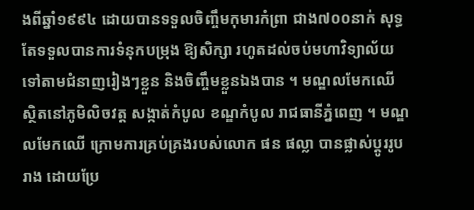ងពីឆ្នាំ១៩៩៤ ដោយបានទទួលចិញ្ចឹមកុមារកំព្រា ជាង៧០០នាក់ សុទ្ធតែទទួលបានការទំនុកបម្រុង ឱ្យសិក្សា រហូតដល់ចប់មហាវិទ្យាល័យ ទៅតាមជំនាញរៀងៗខ្លួន និងចិញ្ចឹមខ្លួនឯងបាន ។ មណ្ឌលមែកឈើ ស្ថិតនៅភូមិលិចវត្ត សង្កាត់កំបូល ខណ្ឌកំបូល រាជធានីភ្នំពេញ ។ មណ្ឌលមែកឈើ ក្រោមការគ្រប់គ្រងរបស់លោក ផន ផល្លា បានផ្លាស់ប្ដូររូបរាង ដោយប្រែ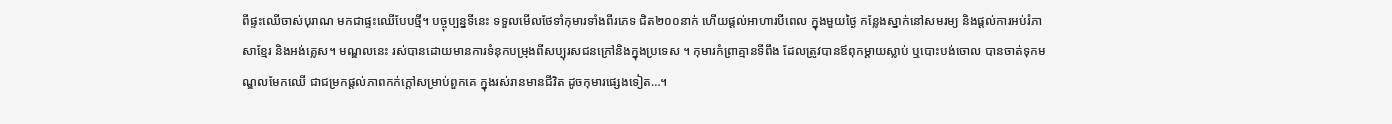ពីផ្ទះឈើចាស់បុរាណ មកជាផ្ទះឈើបែបថ្មី។ បច្ចុប្បន្នទីនេះ ទទួលមើលថែទាំកុមារទាំងពីរភេទ ជិត២០០នាក់ ហើយផ្ដល់អាហារបីពេល ក្នុងមួយថ្ងៃ កន្លែងស្នាក់នៅសមរម្យ និងផ្ដល់ការអប់រំភាសាខ្មែរ និងអង់គ្លេស។ មណ្ឌលនេះ រស់បានដោយមានការទំនុកបម្រុងពីសប្បុរសជនក្រៅនិងក្នុងប្រទេស ។ កុមារកំព្រាគ្មានទីពឹង ដែលត្រូវបានឪពុកម្តាយស្លាប់ ឬបោះបង់ចោល បានចាត់ទុកមណ្ឌលមែកឈើ ជាជម្រកផ្តល់ភាពកក់ក្តៅសម្រាប់ពួកគេ ក្នុងរស់រានមានជីវិត ដូចកុមារផ្សេងទៀត…។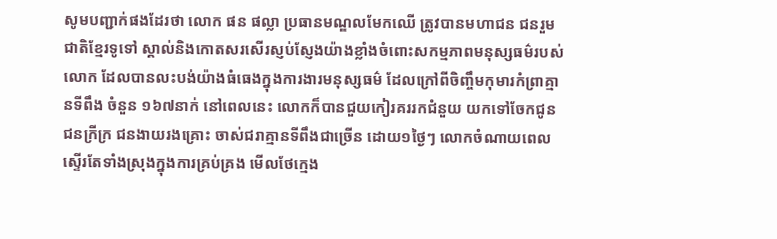សូមបញ្ជាក់ផងដែរថា លោក ផន ផល្លា ប្រធានមណ្ឌលមែកឈើ ត្រូវបានមហាជន ជនរួមជាតិខ្មែរទូទៅ ស្គាល់និងកោតសរសើរស្ញប់ស្ញែងយ៉ាងខ្លាំងចំពោះសកម្មភាពមនុស្សធម៌របស់លោក ដែលបានលះបង់យ៉ាងធំធេងក្នុងការងារមនុស្សធម៌ ដែលក្រៅពីចិញ្ចឹមកុមារកំព្រាគ្មានទីពឹង ចំនួន ១៦៧នាក់ នៅពេលនេះ លោកក៏បានជួយកៀរគររកជំនួយ យកទៅចែកជូនជនក្រីក្រ ជនងាយរងគ្រោះ ចាស់ជរាគ្មានទីពឹងជាច្រើន ដោយ១ថ្ងៃៗ លោកចំណាយពេលស្ទើរតែទាំងស្រុងក្នុងការគ្រប់គ្រង មើលថែក្មេង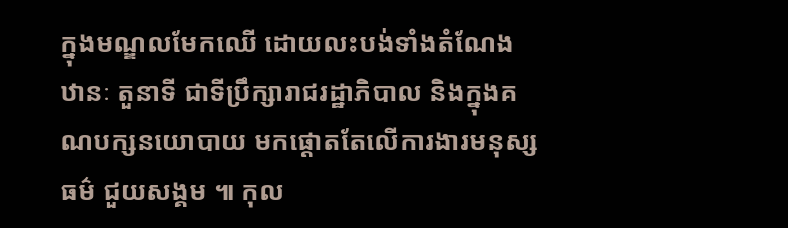ក្នុងមណ្ឌលមែកឈើ ដោយលះបង់ទាំងតំណែង ឋានៈ តួនាទី ជាទីប្រឹក្សារាជរដ្ឋាភិបាល និងក្នុងគណបក្សនយោបាយ មកផ្តោតតែលើការងារមនុស្សធម៌ ជួយសង្គម ៕ កុល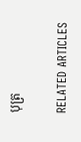បុត្រ

RELATED ARTICLES